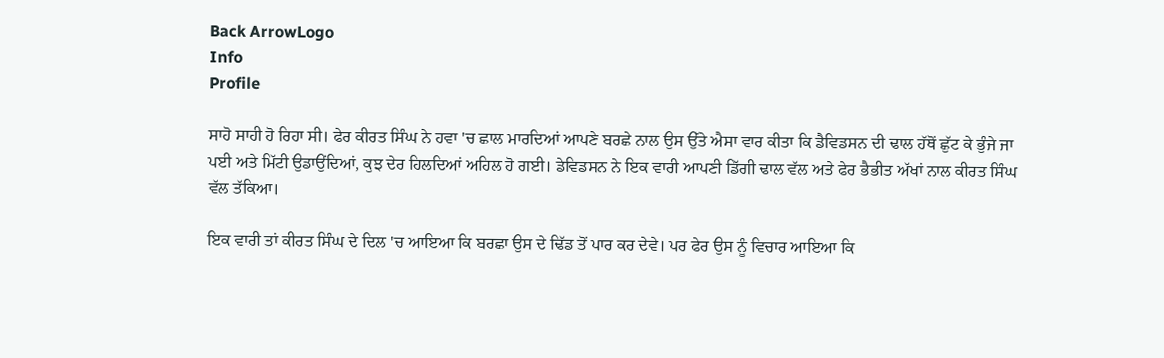Back ArrowLogo
Info
Profile

ਸਾਹੋ ਸਾਹੀ ਹੋ ਰਿਹਾ ਸੀ। ਫੇਰ ਕੀਰਤ ਸਿੰਘ ਨੇ ਹਵਾ 'ਚ ਛਾਲ ਮਾਰਦਿਆਂ ਆਪਣੇ ਬਰਛੇ ਨਾਲ ਉਸ ਉੱਤੇ ਐਸਾ ਵਾਰ ਕੀਤਾ ਕਿ ਡੈਵਿਡਸਨ ਦੀ ਢਾਲ ਹੱਥੋਂ ਛੁੱਟ ਕੇ ਭੁੰਜੇ ਜਾ ਪਈ ਅਤੇ ਮਿੱਟੀ ਉਡਾਉਂਦਿਆਂ, ਕੁਝ ਦੇਰ ਹਿਲਦਿਆਂ ਅਹਿਲ ਹੋ ਗਈ। ਡੇਵਿਡਸਨ ਨੇ ਇਕ ਵਾਰੀ ਆਪਣੀ ਡਿੱਗੀ ਢਾਲ ਵੱਲ ਅਤੇ ਫੇਰ ਭੈਭੀਤ ਅੱਖਾਂ ਨਾਲ ਕੀਰਤ ਸਿੰਘ ਵੱਲ ਤੱਕਿਆ।

ਇਕ ਵਾਰੀ ਤਾਂ ਕੀਰਤ ਸਿੰਘ ਦੇ ਦਿਲ 'ਚ ਆਇਆ ਕਿ ਬਰਛਾ ਉਸ ਦੇ ਢਿੱਡ ਤੋਂ ਪਾਰ ਕਰ ਦੇਵੇ। ਪਰ ਫੇਰ ਉਸ ਨੂੰ ਵਿਚਾਰ ਆਇਆ ਕਿ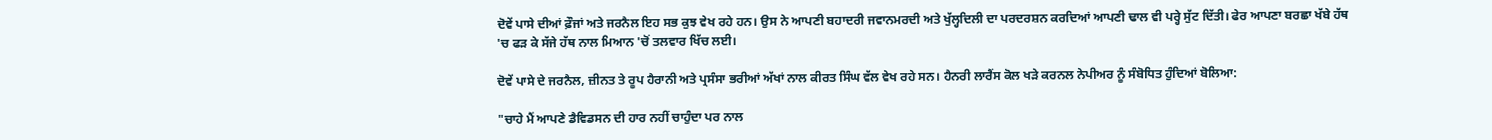ਦੋਵੇਂ ਪਾਸੇ ਦੀਆਂ ਫ਼ੌਜਾਂ ਅਤੇ ਜਰਨੈਲ ਇਹ ਸਭ ਕੁਝ ਵੇਖ ਰਹੇ ਹਨ। ਉਸ ਨੇ ਆਪਣੀ ਬਹਾਦਰੀ ਜਵਾਨਮਰਦੀ ਅਤੇ ਖੁੱਲ੍ਹਦਿਲੀ ਦਾ ਪਰਦਰਸ਼ਨ ਕਰਦਿਆਂ ਆਪਣੀ ਢਾਲ ਵੀ ਪਰ੍ਹੇ ਸੁੱਟ ਦਿੱਤੀ। ਫੇਰ ਆਪਣਾ ਬਰਛਾ ਖੱਬੇ ਹੱਥ 'ਚ ਫੜ ਕੇ ਸੱਜੇ ਹੱਥ ਨਾਲ ਮਿਆਨ 'ਚੋਂ ਤਲਵਾਰ ਖਿੱਚ ਲਈ।

ਦੋਵੇਂ ਪਾਸੇ ਦੇ ਜਰਨੈਲ, ਜ਼ੀਨਤ ਤੇ ਰੂਪ ਹੈਰਾਨੀ ਅਤੇ ਪ੍ਰਸੰਸਾ ਭਰੀਆਂ ਅੱਖਾਂ ਨਾਲ ਕੀਰਤ ਸਿੰਘ ਵੱਲ ਵੇਖ ਰਹੇ ਸਨ। ਹੈਨਰੀ ਲਾਰੈਂਸ ਕੋਲ ਖੜੇ ਕਰਨਲ ਨੇਪੀਅਰ ਨੂੰ ਸੰਬੋਧਿਤ ਹੁੰਦਿਆਂ ਬੋਲਿਆ:

"ਚਾਹੇ ਮੈਂ ਆਪਣੇ ਡੈਵਿਡਸਨ ਦੀ ਹਾਰ ਨਹੀਂ ਚਾਹੁੰਦਾ ਪਰ ਨਾਲ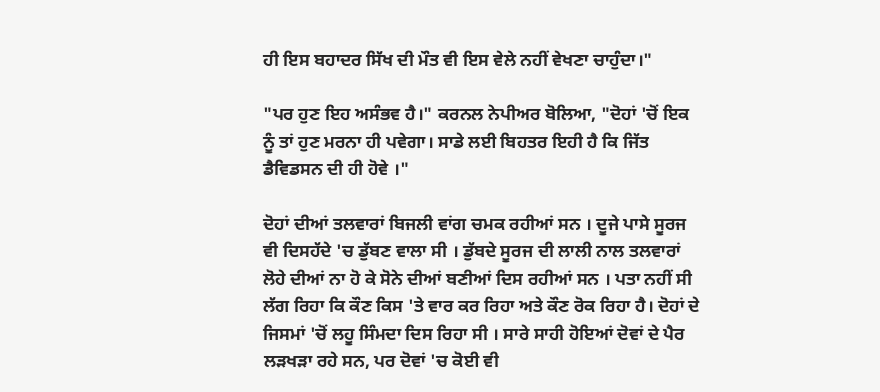ਹੀ ਇਸ ਬਹਾਦਰ ਸਿੱਖ ਦੀ ਮੌਤ ਵੀ ਇਸ ਵੇਲੇ ਨਹੀਂ ਵੇਖਣਾ ਚਾਹੁੰਦਾ।"

"ਪਰ ਹੁਣ ਇਹ ਅਸੰਭਵ ਹੈ।" ਕਰਨਲ ਨੇਪੀਅਰ ਬੋਲਿਆ, "ਦੋਹਾਂ 'ਚੋਂ ਇਕ ਨੂੰ ਤਾਂ ਹੁਣ ਮਰਨਾ ਹੀ ਪਵੇਗਾ। ਸਾਡੇ ਲਈ ਬਿਹਤਰ ਇਹੀ ਹੈ ਕਿ ਜਿੱਤ ਡੈਵਿਡਸਨ ਦੀ ਹੀ ਹੋਵੇ ।"

ਦੋਹਾਂ ਦੀਆਂ ਤਲਵਾਰਾਂ ਬਿਜਲੀ ਵਾਂਗ ਚਮਕ ਰਹੀਆਂ ਸਨ । ਦੂਜੇ ਪਾਸੇ ਸੂਰਜ ਵੀ ਦਿਸਹੱਦੇ 'ਚ ਡੁੱਬਣ ਵਾਲਾ ਸੀ । ਡੁੱਬਦੇ ਸੂਰਜ ਦੀ ਲਾਲੀ ਨਾਲ ਤਲਵਾਰਾਂ ਲੋਹੇ ਦੀਆਂ ਨਾ ਹੋ ਕੇ ਸੋਨੇ ਦੀਆਂ ਬਣੀਆਂ ਦਿਸ ਰਹੀਆਂ ਸਨ । ਪਤਾ ਨਹੀਂ ਸੀ ਲੱਗ ਰਿਹਾ ਕਿ ਕੌਣ ਕਿਸ 'ਤੇ ਵਾਰ ਕਰ ਰਿਹਾ ਅਤੇ ਕੌਣ ਰੋਕ ਰਿਹਾ ਹੈ। ਦੋਹਾਂ ਦੇ ਜਿਸਮਾਂ 'ਚੋਂ ਲਹੂ ਸਿੰਮਦਾ ਦਿਸ ਰਿਹਾ ਸੀ । ਸਾਰੇ ਸਾਹੀ ਹੋਇਆਂ ਦੋਵਾਂ ਦੇ ਪੈਰ ਲੜਖੜਾ ਰਹੇ ਸਨ, ਪਰ ਦੋਵਾਂ 'ਚ ਕੋਈ ਵੀ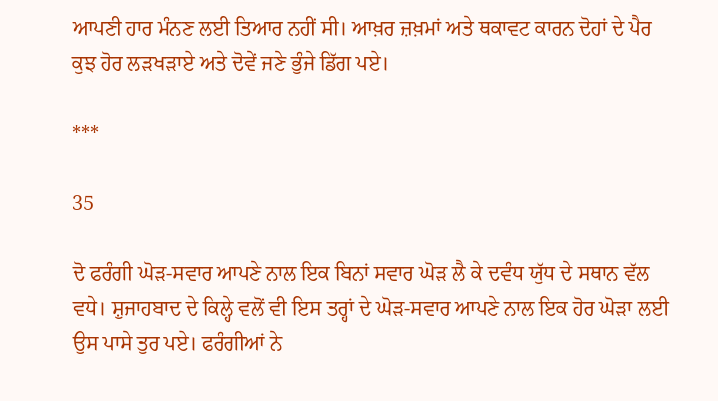ਆਪਣੀ ਹਾਰ ਮੰਨਣ ਲਈ ਤਿਆਰ ਨਹੀਂ ਸੀ। ਆਖ਼ਰ ਜ਼ਖ਼ਮਾਂ ਅਤੇ ਥਕਾਵਟ ਕਾਰਨ ਦੋਹਾਂ ਦੇ ਪੈਰ ਕੁਝ ਹੋਰ ਲੜਖੜਾਏ ਅਤੇ ਦੋਵੇਂ ਜਣੇ ਭੁੰਜੇ ਡਿੱਗ ਪਏ।

***

35

ਦੋ ਫਰੰਗੀ ਘੋੜ-ਸਵਾਰ ਆਪਣੇ ਨਾਲ ਇਕ ਬਿਨਾਂ ਸਵਾਰ ਘੋੜ ਲੈ ਕੇ ਦਵੰਧ ਯੁੱਧ ਦੇ ਸਥਾਨ ਵੱਲ ਵਧੇ। ਸ਼ੁਜਾਹਬਾਦ ਦੇ ਕਿਲ੍ਹੇ ਵਲੋਂ ਵੀ ਇਸ ਤਰ੍ਹਾਂ ਦੇ ਘੋੜ-ਸਵਾਰ ਆਪਣੇ ਨਾਲ ਇਕ ਹੋਰ ਘੋੜਾ ਲਈ ਉਸ ਪਾਸੇ ਤੁਰ ਪਏ। ਫਰੰਗੀਆਂ ਨੇ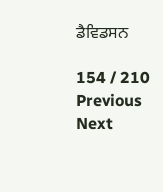ਡੈਵਿਡਸਨ

154 / 210
Previous
Next